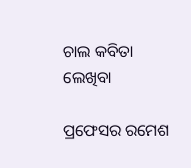ଚାଲ କବିତା ଲେଖିବା

ପ୍ରଫେସର ରମେଶ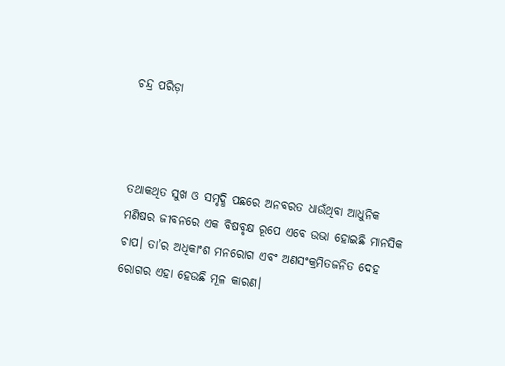ଚନ୍ଦ୍ର ପରିଡ଼ା



ତଥାକଥିତ ସୁଖ ଓ ସମୃଦ୍ଧି ପଛରେ ଅନବରତ ଧାଉଁଥିବା ଆଧୁନିକ ମଣିଷର ଜୀବନରେ ଏକ ବିଷବୃକ୍ଷ ରୂପେ ଏବେ ଉଭା ହୋଇଛି ମାନସିକ ଚାପ। ତା’ର ଅଧିକାଂଶ ମନରୋଗ ଏବଂ ଅଣସଂକ୍ରମିତଜନିତ ଦେହ ରୋଗର ଏହା ହେଉଛି ମୂଳ କାରଣ।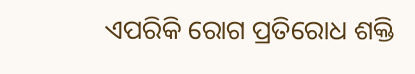ଏପରିକି ରୋଗ ପ୍ରତିରୋଧ ଶକ୍ତି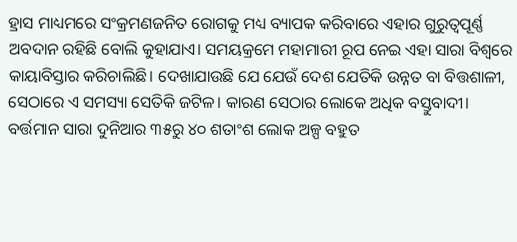ହ୍ରାସ ମାଧ୍ୟମରେ ସଂକ୍ରମଣଜନିତ ରୋଗକୁ ମଧ୍ୟ ବ୍ୟାପକ କରିବାରେ ଏହାର ଗୁରୁତ୍ୱପୂର୍ଣ୍ଣ ଅବଦାନ ରହିଛି ବୋଲି କୁହାଯାଏ। ସମୟକ୍ରମେ ମହାମାରୀ ରୂପ ନେଇ ଏହା ସାରା ବିଶ୍ୱରେ କାୟାବିସ୍ତାର କରିଚାଲିଛି। ଦେଖାଯାଉଛି ଯେ ଯେଉଁ ଦେଶ ଯେତିକି ଉନ୍ନତ ବା ବିତ୍ତଶାଳୀ, ସେଠାରେ ଏ ସମସ୍ୟା ସେତିକି ଜଟିଳ। କାରଣ ସେଠାର ଲୋକେ ଅଧିକ ବସ୍ତୁବାଦୀ। ବର୍ତ୍ତମାନ ସାରା ଦୁନିଆର ୩୫ରୁ ୪୦ ଶତାଂଶ ଲୋକ ଅଳ୍ପ ବହୁତ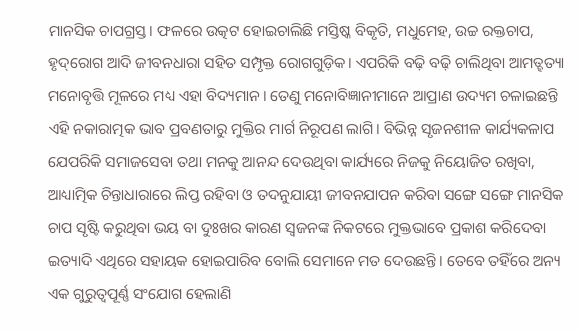ମାନସିକ ଚାପଗ୍ରସ୍ତ। ଫଳରେ ଉତ୍କଟ ହୋଇଚାଲିଛି ମସ୍ତିଷ୍କ ବିକୃତି, ମଧୁମେହ, ଉଚ୍ଚ ରକ୍ତଚାପ, ହୃଦ୍‌ରୋଗ ଆଦି ଜୀବନଧାରା ସହିତ ସମ୍ପୃକ୍ତ ରୋଗଗୁଡ଼ିକ। ଏପରିକି ବଢ଼ି ବଢ଼ି ଚାଲିଥିବା ଆମତ୍ହତ୍ୟା ମନୋବୃତ୍ତି ମୂଳରେ ମଧ୍ୟ ଏହା ବିଦ୍ୟମାନ। ତେଣୁ ମନୋବିଜ୍ଞାନୀମାନେ ଆପ୍ରାଣ ଉଦ୍ୟମ ଚଳାଇଛନ୍ତି ଏହି ନକାରାତ୍ମକ ଭାବ ପ୍ରବଣତାରୁ ମୁକ୍ତିର ମାର୍ଗ ନିରୂପଣ ଲାଗି। ବିଭିନ୍ନ ସୃଜନଶୀଳ କାର୍ଯ୍ୟକଳାପ ଯେପରିକି ସମାଜସେବା ତଥା ମନକୁ ଆନନ୍ଦ ଦେଉଥିବା କାର୍ଯ୍ୟରେ ନିଜକୁ ନିୟୋଜିତ ରଖିବା, ଆଧ୍ୟାତ୍ମିକ ଚିନ୍ତାଧାରାରେ ଲିପ୍ତ ରହିବା ଓ ତଦନୁଯାୟୀ ଜୀବନଯାପନ କରିବା ସଙ୍ଗେ ସଙ୍ଗେ ମାନସିକ ଚାପ ସୃଷ୍ଟି କରୁଥିବା ଭୟ ବା ଦୁଃଖର କାରଣ ସ୍ବଜନଙ୍କ ନିକଟରେ ମୁକ୍ତଭାବେ ପ୍ରକାଶ କରିଦେବା ଇତ୍ୟାଦି ଏଥିରେ ସହାୟକ ହୋଇପାରିବ ବୋଲି ସେମାନେ ମତ ଦେଉଛନ୍ତି। ତେବେ ତହିଁରେ ଅନ୍ୟ ଏକ ଗୁରୁତ୍ୱପୂର୍ଣ୍ଣ ସଂଯୋଗ ହେଲାଣି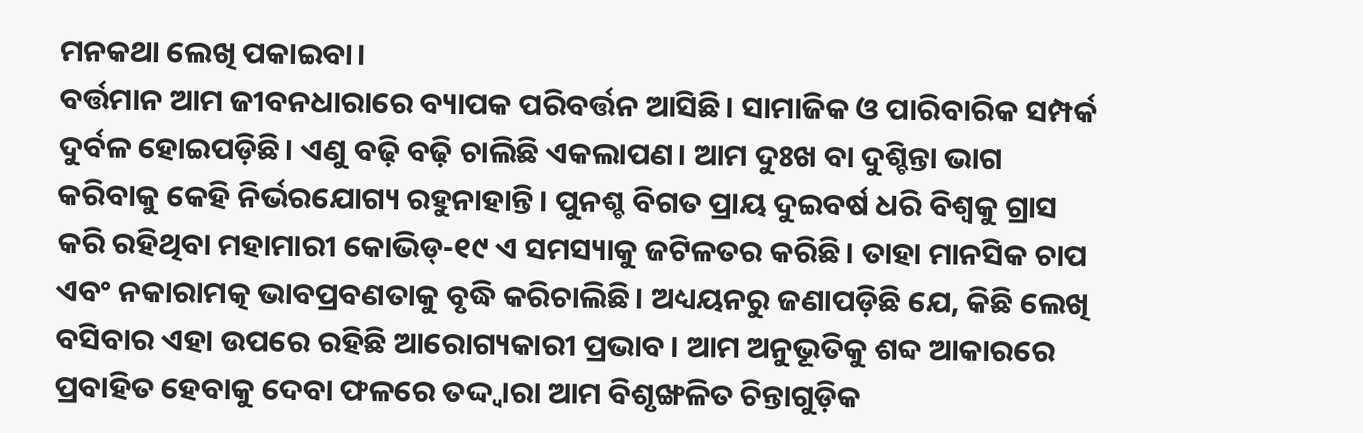ମନକଥା ଲେଖି ପକାଇବା।
ବର୍ତ୍ତମାନ ଆମ ଜୀବନଧାରାରେ ବ୍ୟାପକ ପରିବର୍ତ୍ତନ ଆସିଛି। ସାମାଜିକ ଓ ପାରିବାରିକ ସମ୍ପର୍କ ଦୁର୍ବଳ ହୋଇପଡ଼ିଛି। ଏଣୁ ବଢ଼ି ବଢ଼ି ଚାଲିଛି ଏକଲାପଣ। ଆମ ଦୁଃଖ ବା ଦୁଶ୍ଚିନ୍ତା ଭାଗ କରିବାକୁ କେହି ନିର୍ଭରଯୋଗ୍ୟ ରହୁନାହାନ୍ତି। ପୁନଶ୍ଚ ବିଗତ ପ୍ରାୟ ଦୁଇବର୍ଷ ଧରି ବିଶ୍ୱକୁ ଗ୍ରାସ କରି ରହିଥିବା ମହାମାରୀ କୋଭିଡ୍‌-୧୯ ଏ ସମସ୍ୟାକୁ ଜଟିଳତର କରିଛି। ତାହା ମାନସିକ ଚାପ ଏବଂ ନକାରାମତ୍କ ଭାବପ୍ରବଣତାକୁ ବୃଦ୍ଧି କରିଚାଲିଛି। ଅଧ୍ୟୟନରୁ ଜଣାପଡ଼ିଛି ଯେ, କିଛି ଲେଖି ବସିବାର ଏହା ଉପରେ ରହିଛି ଆରୋଗ୍ୟକାରୀ ପ୍ରଭାବ। ଆମ ଅନୁଭୂତିକୁ ଶବ୍ଦ ଆକାରରେ ପ୍ରବାହିତ ହେବାକୁ ଦେବା ଫଳରେ ତଦ୍ଦ୍ବାରା ଆମ ବିଶୃଙ୍ଖଳିତ ଚିନ୍ତାଗୁଡ଼ିକ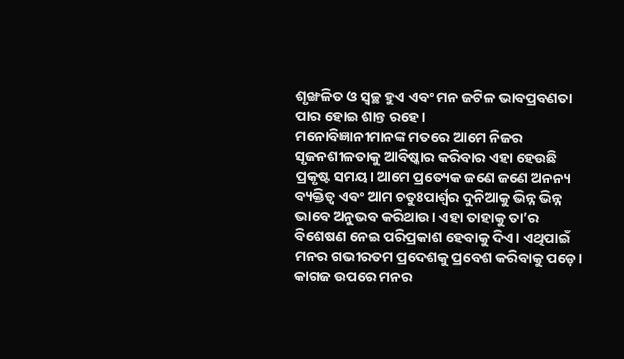ଶୃଙ୍ଖଳିତ ଓ ସ୍ବଚ୍ଛ ହୁଏ ଏବଂ ମନ ଜଟିଳ ଭାବପ୍ରବଣତା ପାର ହୋଇ ଶାନ୍ତ ରହେ।
ମନୋବିଜ୍ଞାନୀମାନଙ୍କ ମତରେ ଆମେ ନିଜର ସୃଜନଶୀଳତାକୁ ଆବିଷ୍କାର କରିବାର ଏହା ହେଉଛି ପ୍ରକୃଷ୍ଟ ସମୟ। ଆମେ ପ୍ରତ୍ୟେକ ଜଣେ ଜଣେ ଅନନ୍ୟ ବ୍ୟକ୍ତିତ୍ୱ ଏବଂ ଆମ ଚତୁଃପାର୍ଶ୍ୱର ଦୁନିଆକୁ ଭିନ୍ନ ଭିନ୍ନ ଭାବେ ଅନୁଭବ କରିଥାଉ। ଏହା ତାହାକୁ ତା’ର ବିଶେଷଣ ନେଇ ପରିପ୍ରକାଶ ହେବାକୁ ଦିଏ। ଏଥିପାଇଁ ମନର ଗଭୀରତମ ପ୍ରଦେଶକୁ ପ୍ରବେଶ କରିବାକୁ ପଡ଼େ। କାଗଜ ଉପରେ ମନର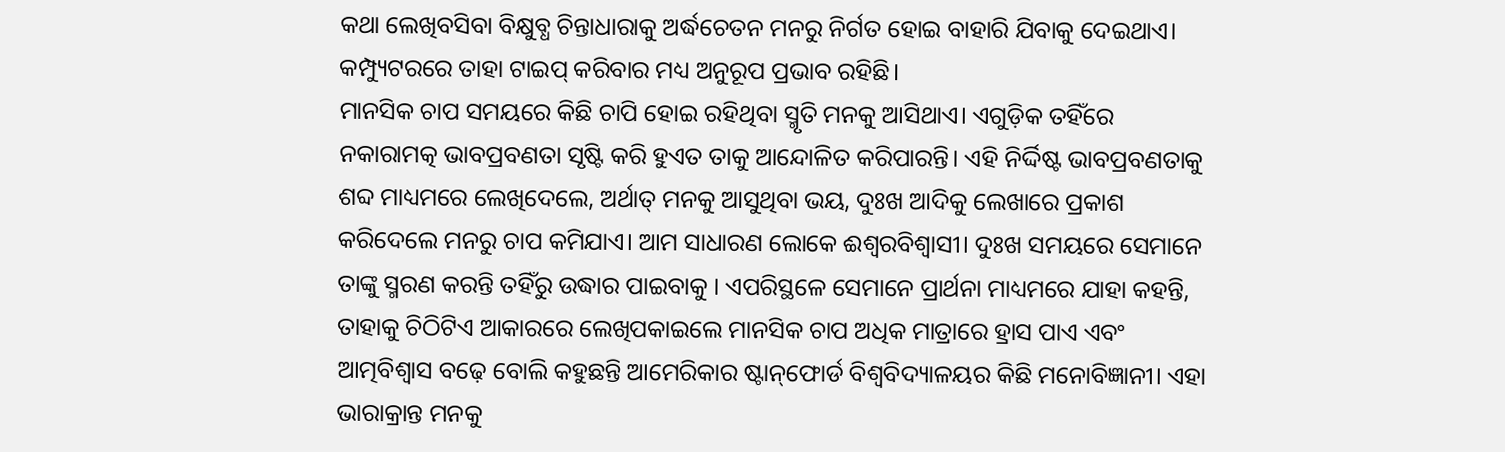କଥା ଲେଖିବସିବା ବିକ୍ଷୁବ୍ଧ ଚିନ୍ତାଧାରାକୁ ଅର୍ଦ୍ଧଚେତନ ମନରୁ ନିର୍ଗତ ହୋଇ ବାହାରି ଯିବାକୁ ଦେଇଥାଏ। କମ୍ପ୍ୟୁଟରରେ ତାହା ଟାଇପ୍‌ କରିବାର ମଧ୍ୟ ଅନୁରୂପ ପ୍ରଭାବ ରହିଛି।
ମାନସିକ ଚାପ ସମୟରେ କିଛି ଚାପି ହୋଇ ରହିଥିବା ସ୍ମୃତି ମନକୁ ଆସିଥାଏ। ଏଗୁଡ଼ିକ ତହିଁରେ ନକାରାମତ୍କ ଭାବପ୍ରବଣତା ସୃଷ୍ଟି କରି ହୁଏତ ତାକୁ ଆନ୍ଦୋଳିତ କରିପାରନ୍ତି। ଏହି ନିର୍ଦ୍ଦିଷ୍ଟ ଭାବପ୍ରବଣତାକୁ ଶବ୍ଦ ମାଧ୍ୟମରେ ଲେଖିଦେଲେ, ଅର୍ଥାତ୍‌ ମନକୁ ଆସୁଥିବା ଭୟ, ଦୁଃଖ ଆଦିକୁ ଲେଖାରେ ପ୍ରକାଶ କରିଦେଲେ ମନରୁ ଚାପ କମିଯାଏ। ଆମ ସାଧାରଣ ଲୋକେ ଈଶ୍ୱରବିଶ୍ୱାସୀ। ଦୁଃଖ ସମୟରେ ସେମାନେ ତାଙ୍କୁ ସ୍ମରଣ କରନ୍ତି ତହିଁରୁ ଉଦ୍ଧାର ପାଇବାକୁ । ଏପରିସ୍ଥଳେ ସେମାନେ ପ୍ରାର୍ଥନା ମାଧ୍ୟମରେ ଯାହା କହନ୍ତି, ତାହାକୁ ଚିଠିଟିଏ ଆକାରରେ ଲେଖିପକାଇଲେ ମାନସିକ ଚାପ ଅଧିକ ମାତ୍ରାରେ ହ୍ରାସ ପାଏ ଏବଂ ଆତ୍ମବିଶ୍ୱାସ ବଢ଼େ ବୋଲି କହୁଛନ୍ତି ଆମେରିକାର ଷ୍ଟାନ୍‌ଫୋର୍ଡ ବିଶ୍ୱବିଦ୍ୟାଳୟର କିଛି ମନୋବିଜ୍ଞାନୀ। ଏହା ଭାରାକ୍ରାନ୍ତ ମନକୁ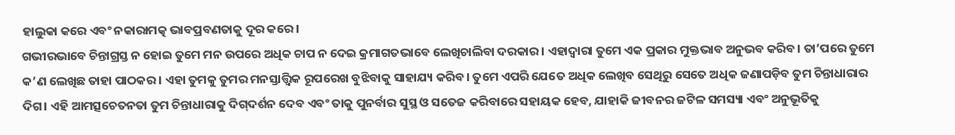ହାଲୁକା କରେ ଏବଂ ନକାରାମତ୍କ ଭାବପ୍ରବଣତାକୁ ଦୂର କରେ।
ଗଭୀରଭାବେ ଚିନ୍ତାଗ୍ରସ୍ତ ନ ହୋଇ ତୁମେ ମନ ଉପରେ ଅଧିକ ଚାପ ନ ଦେଇ କ୍ରମାଗତଭାବେ ଲେଖିଚାଲିବା ଦରକାର। ଏହାଦ୍ୱାରା ତୁମେ ଏକ ପ୍ରକାର ମୁକ୍ତଭାବ ଅନୁଭବ କରିବ। ତା’ପରେ ତୁମେ କ’ଣ ଲେଖିଛ ତାହା ପାଠକର। ଏହା ତୁମକୁ ତୁମର ମନସ୍ତାତ୍ତ୍ୱିକ ରୂପରେଖ ବୁଝିବାକୁ ସାହାଯ୍ୟ କରିବ। ତୁମେ ଏପରି ଯେତେ ଅଧିକ ଲେଖିବ ସେଥିରୁ ସେତେ ଅଧିକ ଜଣାପଡ଼ିବ ତୁମ ଚିନ୍ତାଧାରାର ଦିଗ। ଏହି ଆମତ୍ସଚେତନତା ତୁମ ଚିନ୍ତାଧାରାକୁ ଦିଗ୍‌ଦର୍ଶନ ଦେବ ଏବଂ ତାକୁ ପୁନର୍ବାର ସୁସ୍ଥ ଓ ସତେଜ କରିବାରେ ସହାୟକ ହେବ, ଯାହାକି ଜୀବନର ଜଟିଳ ସମସ୍ୟା ଏବଂ ଅନୁଭୂତିକୁ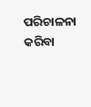ପରିଚାଳନା କରିବା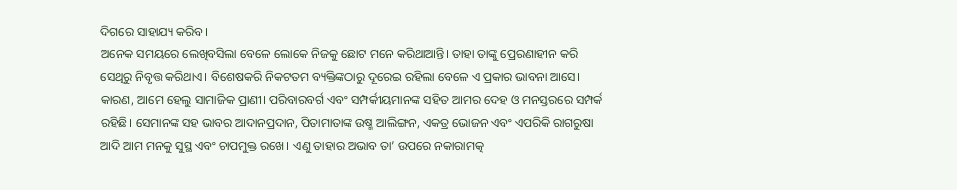ଦିଗରେ ସାହାଯ୍ୟ କରିବ।
ଅନେକ ସମୟରେ ଲେଖିବସିଲା ବେଳେ ଲୋକେ ନିଜକୁ ଛୋଟ ମନେ କରିଥାଆନ୍ତି। ତାହା ତାଙ୍କୁ ପ୍ରେରଣାହୀନ କରି ସେଥିରୁ ନିବୃତ୍ତ କରିଥାଏ। ବିଶେଷକରି ନିକଟତମ ବ୍ୟକ୍ତିଙ୍କଠାରୁ ଦୂରେଇ ରହିଲା ବେଳେ ଏ ପ୍ରକାର ଭାବନା ଆସେ। କାରଣ, ଆମେ ହେଲୁ ସାମାଜିକ ପ୍ରାଣୀ। ପରିବାରବର୍ଗ ଏବଂ ସମ୍ପର୍କୀୟମାନଙ୍କ ସହିତ ଆମର ଦେହ ଓ ମନସ୍ତରରେ ସମ୍ପର୍କ ରହିଛି। ସେମାନଙ୍କ ସହ ଭାବର ଆଦାନପ୍ରଦାନ, ପିତାମାତାଙ୍କ ଉଷ୍ମ ଆଲିଙ୍ଗନ, ଏକତ୍ର ଭୋଜନ ଏବଂ ଏପରିକି ରାଗରୁଷା ଆଦି ଆମ ମନକୁ ସୁସ୍ଥ ଏବଂ ଚାପମୁକ୍ତ ରଖେ। ଏଣୁ ତାହାର ଅଭାବ ତା’ ଉପରେ ନକାରାମତ୍କ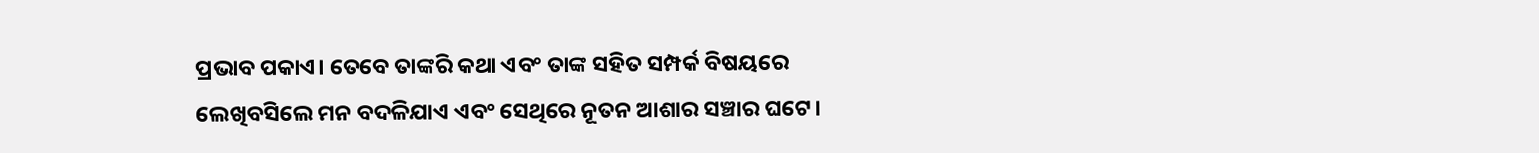ପ୍ରଭାବ ପକାଏ। ତେବେ ତାଙ୍କରି କଥା ଏବଂ ତାଙ୍କ ସହିତ ସମ୍ପର୍କ ବିଷୟରେ ଲେଖିବସିଲେ ମନ ବଦଳିଯାଏ ଏବଂ ସେଥିରେ ନୂତନ ଆଶାର ସଞ୍ଚାର ଘଟେ।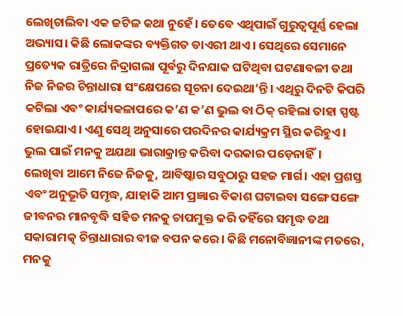ଲେଖିଚାଲିବା ଏକ ଜଟିଳ କଥା ନୁହେଁ। ତେବେ ଏଥିପାଇଁ ଗୁରୁତ୍ୱପୂର୍ଣ୍ଣ ହେଲା ଅଭ୍ୟାସ। କିଛି ଲୋକଙ୍କର ବ୍ୟକ୍ତିଗତ ଡାଏରୀ ଥାଏ। ସେଥିରେ ସେମାନେ ପ୍ରତ୍ୟେକ ରାତ୍ରିରେ ନିଦ୍ରାଗଲା ପୂର୍ବରୁ ଦିନଯାକ ଘଟିଥିବା ଘଟଣାବଳୀ ତଥା ନିଜ ନିଜର ଚିନ୍ତାଧାରା ସଂକ୍ଷେପରେ ସୂଚନା ଦେଇଥା’ନ୍ତି। ଏଥିରୁ ଦିନଟି କିପରି କଟିଲା ଏବଂ କାର୍ଯ୍ୟକଳାପରେ କ’ଣ କ’ଣ ଭୁଲ ବା ଠିକ୍‌ ରହିଲା ତାହା ସ୍ପଷ୍ଟ ହୋଇଯାଏ। ଏଣୁ ସେଥି ଅନୁସାରେ ପରଦିନର କାର୍ଯ୍ୟକ୍ରମ ସ୍ଥିର କରିହୁଏ। ଭୁଲ ପାଇଁ ମନକୁ ଅଯଥା ଭାରାକ୍ରାନ୍ତ କରିବା ଦରକାର ପଡ଼େନାହିଁ।
ଲେଖିବା ଆମେ ନିଜେ ନିଜକୁ, ଆବିଷ୍କାର ସବୁଠାରୁ ସହଜ ମାର୍ଗ। ଏହା ପ୍ରଶସ୍ତ ଏବଂ ଅନୁଭୂତି ସମୃଦ୍ଧ, ଯାହାକି ଆମ ପ୍ରଜ୍ଞାର ବିକାଶ ଘଟାଇବା ସଙ୍ଗେ ସଙ୍ଗେ ଜୀବନର ମାନବୃଦ୍ଧି ସହିତ ମନକୁ ଚାପମୁକ୍ତ କରି ତହିଁରେ ସମୃଦ୍ଧ ତଥା ସକାରାମତ୍କ ଚିନ୍ତାଧାରାର ବୀଜ ବପନ କରେ। କିଛି ମନୋବିଜ୍ଞାନୀଙ୍କ ମତରେ, ମନକୁ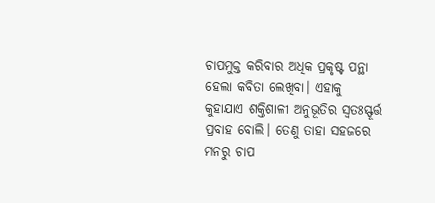ଚାପମୁକ୍ତ କରିବାର ଅଧିକ ପ୍ରକୃଷ୍ଟ ପନ୍ଥା ହେଲା କବିତା ଲେଖିବା। ଏହାକୁ କୁହାଯାଏ ଶକ୍ତିଶାଳୀ ଅନୁଭୂତିର ସ୍ବତଃସ୍ଫୂର୍ତ୍ତ ପ୍ରବାହ ବୋଲି। ତେଣୁ ତାହା ସହଜରେ ମନରୁ ଚାପ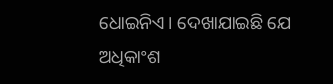ଧୋଇନିଏ। ଦେଖାଯାଇଛି ଯେ ଅଧିକାଂଶ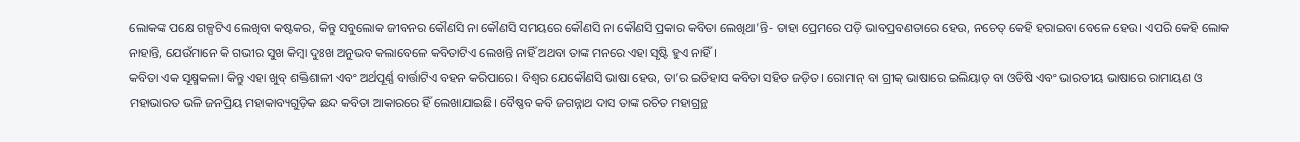ଲୋକଙ୍କ ପକ୍ଷେ ଗଳ୍ପଟିଏ ଲେଖିବା କଷ୍ଟକର, କିନ୍ତୁ ସବୁଲୋକ ଜୀବନର କୌଣସି ନା କୌଣସି ସମୟରେ କୌଣସି ନା କୌଣସି ପ୍ରକାର କବିତା ଲେଖିଥା’ନ୍ତି- ତାହା ପ୍ରେମରେ ପଡ଼ି ଭାବପ୍ରବଣତାରେ ହେଉ, ନଚେତ୍‌ କେହି ହରାଇବା ବେଳେ ହେଉ। ଏପରି କେହି ଲୋକ ନାହାନ୍ତି, ଯେଉଁମାନେ କି ଗଭୀର ସୁଖ କିମ୍ବା ଦୁଃଖ ଅନୁଭବ କଲାବେଳେ କବିତାଟିଏ ଲେଖନ୍ତି ନାହିଁ ଅଥବା ତାଙ୍କ ମନରେ ଏହା ସୃଷ୍ଟି ହୁଏ ନାହିଁ।
କବିତା ଏକ ସୂକ୍ଷ୍ମକଳା। କିନ୍ତୁ ଏହା ଖୁବ୍‌ ଶକ୍ତିଶାଳୀ ଏବଂ ଅର୍ଥପୂର୍ଣ୍ଣ ବାର୍ତ୍ତାଟିଏ ବହନ କରିପାରେ। ବିଶ୍ୱର ଯେକୌଣସି ଭାଷା ହେଉ, ତା’ର ଇତିହାସ କବିତା ସହିତ ଜଡ଼ିତ। ରୋମାନ୍‌ ବା ଗ୍ରୀକ୍‌ ଭାଷାରେ ଇଲିୟାଡ୍‌ ବା ଓଡିଷି ଏବଂ ଭାରତୀୟ ଭାଷାରେ ରାମାୟଣ ଓ ମହାଭାରତ ଭଳି ଜନପ୍ରିୟ ମହାକାବ୍ୟଗୁଡ଼ିକ ଛନ୍ଦ କବିତା ଆକାରରେ ହିଁ ଲେଖାଯାଇଛି। ବୈଷ୍ଣବ କବି ଜଗନ୍ନାଥ ଦାସ ତାଙ୍କ ରଚିତ ମହାଗ୍ରନ୍ଥ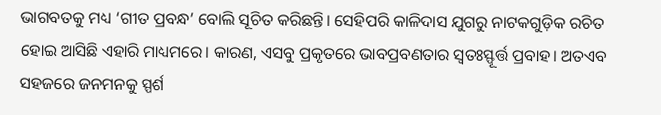ଭାଗବତକୁ ମଧ୍ୟ ‘ଗୀତ ପ୍ରବନ୍ଧ’ ବୋଲି ସୂଚିତ କରିଛନ୍ତି। ସେହିପରି କାଳିଦାସ ଯୁଗରୁ ନାଟକଗୁଡ଼ିକ ରଚିତ ହୋଇ ଆସିଛି ଏହାରି ମାଧ୍ୟମରେ। କାରଣ, ଏସବୁ ପ୍ରକୃତରେ ଭାବପ୍ରବଣତାର ସ୍ବତଃସ୍ଫୂର୍ତ୍ତ ପ୍ରବାହ। ଅତଏବ ସହଜରେ ଜନମନକୁ ସ୍ପର୍ଶ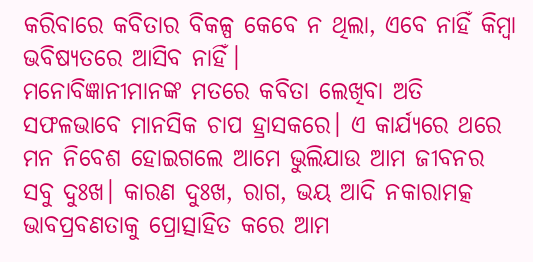କରିବାରେ କବିତାର ବିକଳ୍ପ କେବେ ନ ଥିଲା, ଏବେ ନାହିଁ କିମ୍ବା ଭବିଷ୍ୟତରେ ଆସିବ ନାହିଁ।
ମନୋବିଜ୍ଞାନୀମାନଙ୍କ ମତରେ କବିତା ଲେଖିବା ଅତି ସଫଳଭାବେ ମାନସିକ ଚାପ ହ୍ରାସକରେ। ଏ କାର୍ଯ୍ୟରେ ଥରେ ମନ ନିବେଶ ହୋଇଗଲେ ଆମେ ଭୁଲିଯାଉ ଆମ ଜୀବନର ସବୁ ଦୁଃଖ। କାରଣ ଦୁଃଖ, ରାଗ, ଭୟ ଆଦି ନକାରାମତ୍କ ଭାବପ୍ରବଣତାକୁ ପ୍ରୋତ୍ସାହିତ କରେ ଆମ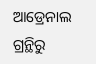ଆଡ୍ରେନାଲ ଗ୍ରନ୍ଥିରୁ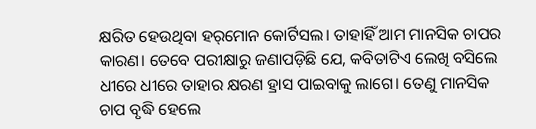କ୍ଷରିତ ହେଉଥିବା ହର୍‌ମୋନ କୋର୍ଟିସଲ। ତାହାହିଁ ଆମ ମାନସିକ ଚାପର କାରଣ। ତେବେ ପରୀକ୍ଷାରୁ ଜଣାପଡ଼ିଛି ଯେ, କବିତାଟିଏ ଲେଖି ବସିଲେ ଧୀରେ ଧୀରେ ତାହାର କ୍ଷରଣ ହ୍ରାସ ପାଇବାକୁ ଲାଗେ। ତେଣୁ ମାନସିକ ଚାପ ବୃଦ୍ଧି ହେଲେ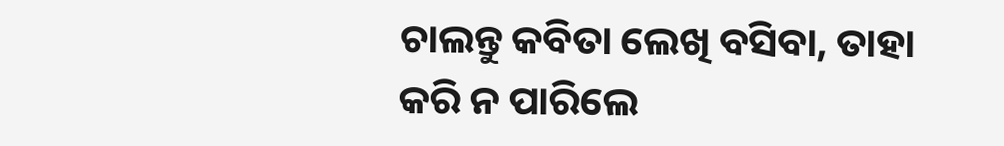ଚାଲନ୍ତୁ କବିତା ଲେଖି ବସିବା, ତାହା କରି ନ ପାରିଲେ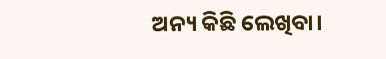ଅନ୍ୟ କିଛି ଲେଖିବା।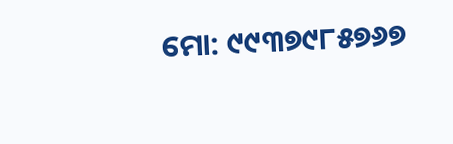ମୋ: ୯୯୩୭୯୮୫୭୬୭